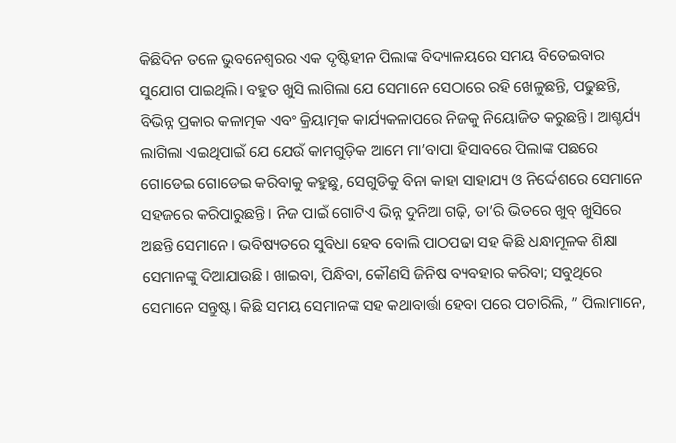କିଛିଦିନ ତଳେ ଭୁବନେଶ୍ୱରର ଏକ ଦୃଷ୍ଟିହୀନ ପିଲାଙ୍କ ବିଦ୍ୟାଳୟରେ ସମୟ ବିତେଇବାର ସୁଯୋଗ ପାଇଥିଲି। ବହୁତ ଖୁସି ଲାଗିଲା ଯେ ସେମାନେ ସେଠାରେ ରହି ଖେଳୁଛନ୍ତି, ପଢୁଛନ୍ତି, ବିଭିନ୍ନ ପ୍ରକାର କଳାତ୍ମକ ଏବଂ କ୍ରିୟାତ୍ମକ କାର୍ଯ୍ୟକଳାପରେ ନିଜକୁ ନିୟୋଜିତ କରୁଛନ୍ତି। ଆଶ୍ଚର୍ଯ୍ୟ ଲାଗିଲା ଏଇଥିପାଇଁ ଯେ ଯେଉଁ କାମଗୁଡ଼ିକ ଆମେ ମା’ବାପା ହିସାବରେ ପିଲାଙ୍କ ପଛରେ ଗୋଡେଇ ଗୋଡେଇ କରିବାକୁ କହୁଛୁ, ସେଗୁଡିକୁ ବିନା କାହା ସାହାଯ୍ୟ ଓ ନିର୍ଦ୍ଦେଶରେ ସେମାନେ ସହଜରେ କରିପାରୁଛନ୍ତି। ନିଜ ପାଇଁ ଗୋଟିଏ ଭିନ୍ନ ଦୁନିଆ ଗଢ଼ି, ତା’ରି ଭିତରେ ଖୁବ୍ ଖୁସିରେ ଅଛନ୍ତି ସେମାନେ। ଭବିଷ୍ୟତରେ ସୁବିଧା ହେବ ବୋଲି ପାଠପଢା ସହ କିଛି ଧନ୍ଧାମୂଳକ ଶିକ୍ଷା ସେମାନଙ୍କୁ ଦିଆଯାଉଛି। ଖାଇବା, ପିନ୍ଧିବା, କୌଣସି ଜିନିଷ ବ୍ୟବହାର କରିବା; ସବୁଥିରେ ସେମାନେ ସନ୍ତୁଷ୍ଟ। କିଛି ସମୟ ସେମାନଙ୍କ ସହ କଥାବାର୍ତ୍ତା ହେବା ପରେ ପଚାରିଲି, ” ପିଲାମାନେ,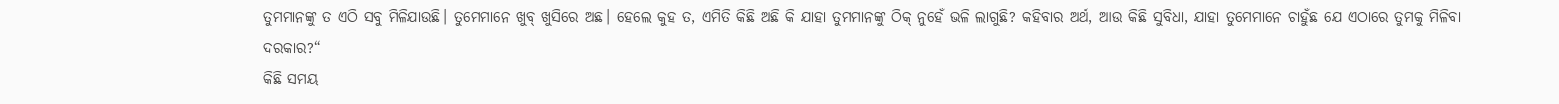ତୁମମାନଙ୍କୁ ତ ଏଠି ସବୁ ମିଳିଯାଉଛି। ତୁମେମାନେ ଖୁବ୍ ଖୁସିରେ ଅଛ। ହେଲେ କୁହ ତ, ଏମିତି କିଛି ଅଛି କି ଯାହା ତୁମମାନଙ୍କୁ ଠିକ୍ ନୁହେଁ ଭଳି ଲାଗୁଛି? କହିବାର ଅର୍ଥ, ଆଉ କିଛି ସୁବିଧା, ଯାହା ତୁମେମାନେ ଚାହୁଁଛ ଯେ ଏଠାରେ ତୁମକୁ ମିଳିବା ଦରକାର?“
କିଛି ସମୟ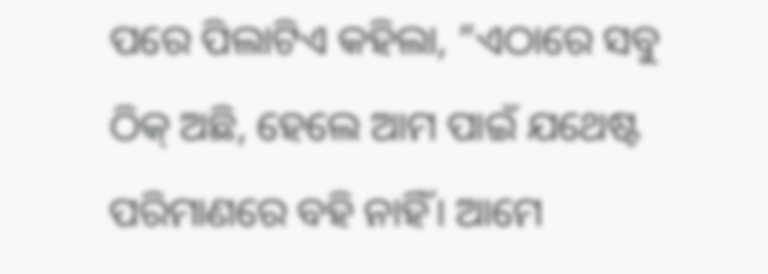ପରେ ପିଲାଟିଏ କହିଲା, ”ଏଠାରେ ସବୁ ଠିକ୍ ଅଛି, ହେଲେ ଆମ ପାଇଁ ଯଥେଷ୍ଟ ପରିମାଣରେ ବହି ନାହିଁ। ଆମେ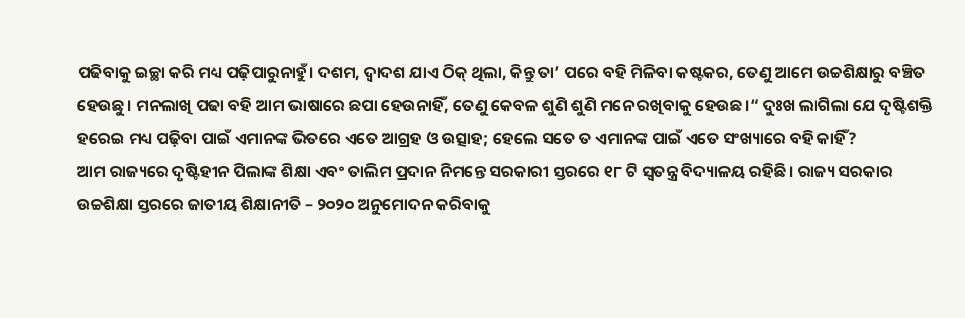ପଢିବାକୁ ଇଚ୍ଛା କରି ମଧ୍ୟ ପଢ଼ିପାରୁନାହୁଁ। ଦଶମ, ଦ୍ୱାଦଶ ଯାଏ ଠିକ୍ ଥିଲା, କିନ୍ତୁ ତା’ ପରେ ବହି ମିଳିବା କଷ୍ଟକର, ତେଣୁ ଆମେ ଉଚ୍ଚଶିକ୍ଷାରୁ ବଞ୍ଚିତ ହେଉଛୁ। ମନଲାଖି ପଢା ବହି ଆମ ଭାଷାରେ ଛପା ହେଉନାହିଁ, ତେଣୁ କେବଳ ଶୁଣି ଶୁଣି ମନେ ରଖିବାକୁ ହେଉଛ।“ ଦୁଃଖ ଲାଗିଲା ଯେ ଦୃଷ୍ଟିଶକ୍ତି ହରେଇ ମଧ୍ୟ ପଢ଼ିବା ପାଇଁ ଏମାନଙ୍କ ଭିତରେ ଏତେ ଆଗ୍ରହ ଓ ଉତ୍ସାହ; ହେଲେ ସତେ ତ ଏମାନଙ୍କ ପାଇଁ ଏତେ ସଂଖ୍ୟାରେ ବହି କାହିଁ?
ଆମ ରାଜ୍ୟରେ ଦୃଷ୍ଟିହୀନ ପିଲାଙ୍କ ଶିକ୍ଷା ଏବଂ ତାଲିମ ପ୍ରଦାନ ନିମନ୍ତେ ସରକାରୀ ସ୍ତରରେ ୧୮ ଟି ସ୍ବତନ୍ତ୍ର ବିଦ୍ୟାଳୟ ରହିଛି। ରାଜ୍ୟ ସରକାର ଉଚ୍ଚଶିକ୍ଷା ସ୍ତରରେ ଜାତୀୟ ଶିକ୍ଷାନୀତି – ୨୦୨୦ ଅନୁମୋଦନ କରିବାକୁ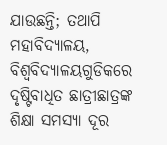ଯାଉଛନ୍ତି; ତଥାପି ମହାବିଦ୍ୟାଳୟ, ବିଶ୍ୱବିଦ୍ୟାଳୟଗୁଡିକରେ ଦୃଷ୍ଟିବାଧିତ ଛାତ୍ରୀଛାତ୍ରଙ୍କ ଶିକ୍ଷା ସମସ୍ୟା ଦୂର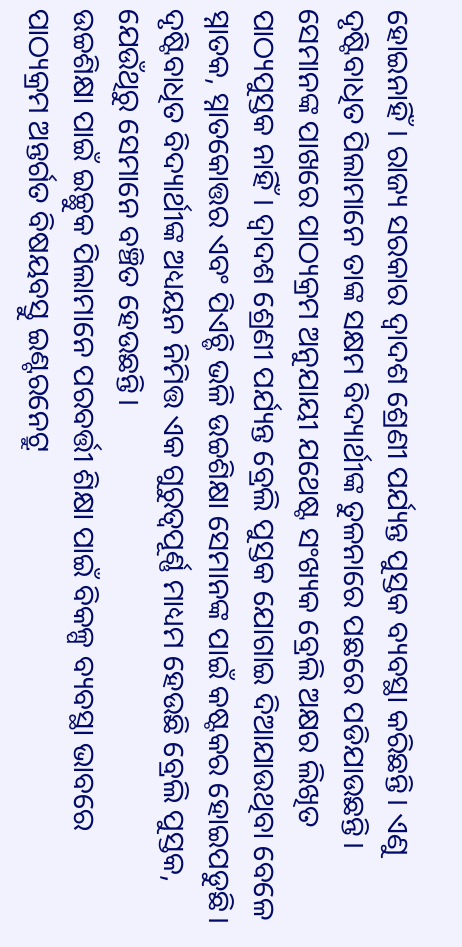ହୋଇନାହିଁ। ରାଜ୍ୟ ସରକାର ଦ୍ୱାଦଶ ଶ୍ରେଣୀ ପର୍ଯ୍ୟନ୍ତ ପୁସ୍ତକ ବ୍ୟବସ୍ଥା କରିଛନ୍ତି। ଏଣୁ ଦୃଷ୍ଟିବାଧିତ ପିଲାମାନେ ତାଙ୍କ ସକ୍ଷମ ବିଦ୍ୟାର୍ଥୀଙ୍କ ତୁଳନାରେ ପଛରେ ପଡିଯାଉଛନ୍ତି। ସେମାନଙ୍କ ପାଖରେ ପାଠ୍ୟକ୍ରମ ଅନୁଯାୟୀ ଯଥେଷ୍ଟ ସଂଖ୍ୟକ ବ୍ରେଲି ଅକ୍ଷର ଲିଖିତ ପାଠ୍ୟପୁସ୍ତକ ନାହିଁ। ଦ୍ୱାଦଶ ଶ୍ରେଣୀ ପର୍ଯ୍ୟନ୍ତ ବ୍ରେଲି ପୁସ୍ତକ ଯୋଗାଇ ଦିଆଯାଉଥିବା ବେଳେ ସ୍ନାତକ, ସ୍ନାତକୋତ୍ତର ଏବଂ ପିଏଚ୍ଡି ଭଳି ଉଚ୍ଚଶିକ୍ଷା ସେମାନଙ୍କ ପାଇଁ କଷ୍ଟକର ହୋଇପଡୁଛି। ଦୃଷ୍ଟିବାଧିତ ବିଦ୍ୟାର୍ଥୀଙ୍କ ଅଧ୍ୟୟନ ନିମିତ୍ତ ଏକ ଗୁରୁତ୍ୱପୂର୍ଣ୍ଣ ମାଧ୍ୟମ ହେଉଛି ବ୍ରେଲି ପୁସ୍ତକ, ଯେଉଁଥିରୁ ସେମାନେ ବଞ୍ଚିତ ହେଉଛନ୍ତି।
ଉଚ୍ଚଶିକ୍ଷା ପାଇଁ ଇଚ୍ଛୁକ ପିଲାମାନେ ପରବର୍ତ୍ତୀ ଶିକ୍ଷା ପାଇଁ ବିକଳ୍ପ ବ୍ୟବସ୍ଥା ଭାବରେ ପାଠ୍ୟକ୍ରମ ଅନ୍ତର୍ଗତ ବିଷୟବସ୍ତୁ ଇଣ୍ଟରନେଟ୍ରୁ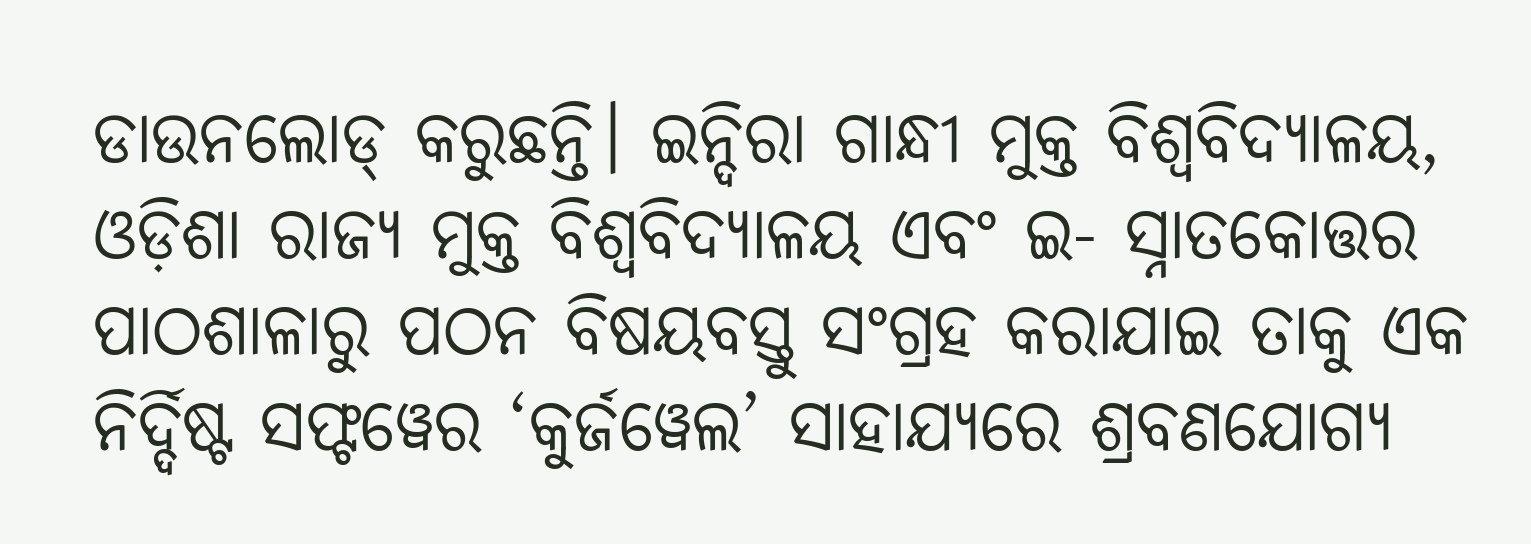ଡାଉନଲୋଡ୍ କରୁଛନ୍ତି। ଇନ୍ଦିରା ଗାନ୍ଧୀ ମୁକ୍ତ ବିଶ୍ୱବିଦ୍ୟାଳୟ, ଓଡ଼ିଶା ରାଜ୍ୟ ମୁକ୍ତ ବିଶ୍ୱବିଦ୍ୟାଳୟ ଏବଂ ଇ- ସ୍ନାତକୋତ୍ତର ପାଠଶାଳାରୁ ପଠନ ବିଷୟବସ୍ତୁ ସଂଗ୍ରହ କରାଯାଇ ତାକୁ ଏକ ନିର୍ଦ୍ଦିଷ୍ଟ ସଫ୍ଟୱେର ‘କୁର୍ଜୱେଲ’ ସାହାଯ୍ୟରେ ଶ୍ରବଣଯୋଗ୍ୟ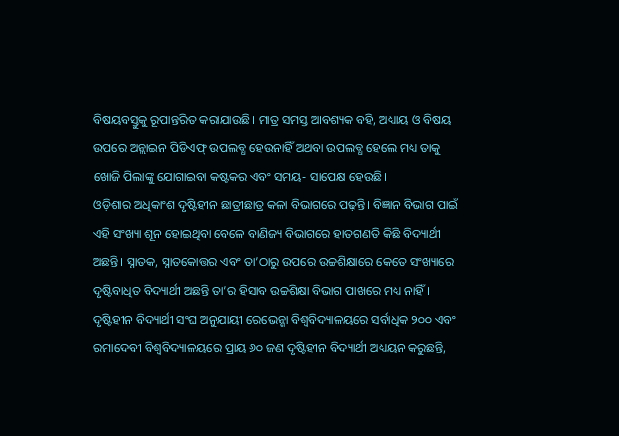ବିଷୟବସ୍ତୁକୁ ରୂପାନ୍ତରିତ କରାଯାଉଛି। ମାତ୍ର ସମସ୍ତ ଆବଶ୍ୟକ ବହି, ଅଧ୍ୟାୟ ଓ ବିଷୟ ଉପରେ ଅନ୍ଲାଇନ ପିଡିଏଫ୍ ଉପଲବ୍ଧ ହେଉନାହିଁ ଅଥବା ଉପଲବ୍ଧ ହେଲେ ମଧ୍ୟ ତାକୁ ଖୋଜି ପିଲାଙ୍କୁ ଯୋଗାଇବା କଷ୍ଟକର ଏବଂ ସମୟ- ସାପେକ୍ଷ ହେଉଛି।
ଓଡ଼ିଶାର ଅଧିକାଂଶ ଦୃଷ୍ଟିହୀନ ଛାତ୍ରୀଛାତ୍ର କଳା ବିଭାଗରେ ପଢ଼ନ୍ତି। ବିଜ୍ଞାନ ବିଭାଗ ପାଇଁ ଏହି ସଂଖ୍ୟା ଶୂନ ହୋଇଥିବା ବେଳେ ବାଣିଜ୍ୟ ବିଭାଗରେ ହାତଗଣତି କିଛି ବିଦ୍ୟାର୍ଥୀ ଅଛନ୍ତି। ସ୍ନାତକ, ସ୍ନାତକୋତ୍ତର ଏବଂ ତା’ଠାରୁ ଉପରେ ଉଚ୍ଚଶିକ୍ଷାରେ କେତେ ସଂଖ୍ୟାରେ ଦୃଷ୍ଟିବାଧିତ ବିଦ୍ୟାର୍ଥୀ ଅଛନ୍ତି ତା’ର ହିସାବ ଉଚ୍ଚଶିକ୍ଷା ବିଭାଗ ପାଖରେ ମଧ୍ୟ ନାହିଁ। ଦୃଷ୍ଟିହୀନ ବିଦ୍ୟାର୍ଥୀ ସଂଘ ଅନୁଯାୟୀ ରେଭେନ୍ଶା ବିଶ୍ୱବିଦ୍ୟାଳୟରେ ସର୍ବାଧିକ ୨୦୦ ଏବଂ ରମାଦେବୀ ବିଶ୍ୱବିଦ୍ୟାଳୟରେ ପ୍ରାୟ ୬୦ ଜଣ ଦୃଷ୍ଟିହୀନ ବିଦ୍ୟାର୍ଥୀ ଅଧ୍ୟୟନ କରୁଛନ୍ତି,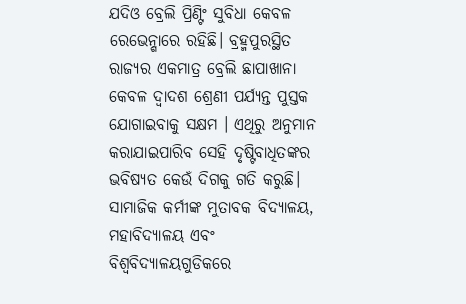ଯଦିଓ ବ୍ରେଲି ପ୍ରିଣ୍ଟିଂ ସୁବିଧା କେବଳ ରେଭେନ୍ଶାରେ ରହିଛି। ବ୍ରହ୍ମପୁରସ୍ଥିତ ରାଜ୍ୟର ଏକମାତ୍ର ବ୍ରେଲି ଛାପାଖାନା କେବଳ ଦ୍ୱାଦଶ ଶ୍ରେଣୀ ପର୍ଯ୍ୟନ୍ତ ପୁସ୍ତକ ଯୋଗାଇବାକୁ ସକ୍ଷମ । ଏଥିରୁ ଅନୁମାନ କରାଯାଇପାରିବ ସେହି ଦୃଷ୍ଟିବାଧିତଙ୍କର ଭବିଷ୍ୟତ କେଉଁ ଦିଗକୁ ଗତି କରୁଛି।
ସାମାଜିକ କର୍ମୀଙ୍କ ମୁତାବକ ବିଦ୍ୟାଳୟ, ମହାବିଦ୍ୟାଳୟ ଏବଂ ବିଶ୍ୱବିଦ୍ୟାଳୟଗୁଡିକରେ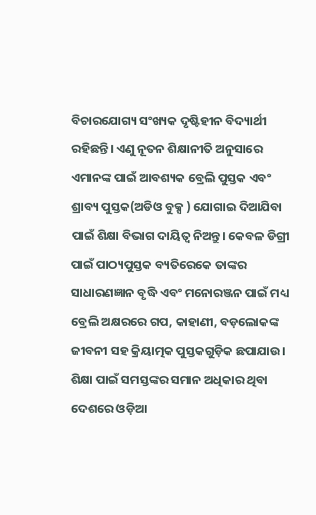ବିଚାରଯୋଗ୍ୟ ସଂଖ୍ୟକ ଦୃଷ୍ଟିହୀନ ବିଦ୍ୟାର୍ଥୀ ରହିଛନ୍ତି। ଏଣୁ ନୂତନ ଶିକ୍ଷାନୀତି ଅନୁସାରେ ଏମାନଙ୍କ ପାଇଁ ଆବଶ୍ୟକ ବ୍ରେଲି ପୁସ୍ତକ ଏବଂ ଶ୍ରାବ୍ୟ ପୁସ୍ତକ(ଅଡିଓ ବୁକ୍ସ ) ଯୋଗାଇ ଦିଆଯିବା ପାଇଁ ଶିକ୍ଷା ବିଭାଗ ଦାୟିତ୍ୱ ନିଅନ୍ତୁ। କେବଳ ଡିଗ୍ରୀ ପାଇଁ ପାଠ୍ୟପୁସ୍ତକ ବ୍ୟତିରେକେ ତାଙ୍କର ସାଧାରଣଜ୍ଞାନ ବୃଦ୍ଧି ଏବଂ ମନୋରଞ୍ଜନ ପାଇଁ ମଧ୍ୟ ବ୍ରେଲି ଅକ୍ଷରରେ ଗପ, କାହାଣୀ, ବଡ଼ଲୋକଙ୍କ ଜୀବନୀ ସହ କ୍ରିୟାତ୍ମକ ପୁସ୍ତକଗୁଡ଼ିକ ଛପାଯାଉ। ଶିକ୍ଷା ପାଇଁ ସମସ୍ତଙ୍କର ସମାନ ଅଧିକାର ଥିବା ଦେଶରେ ଓଡ଼ିଆ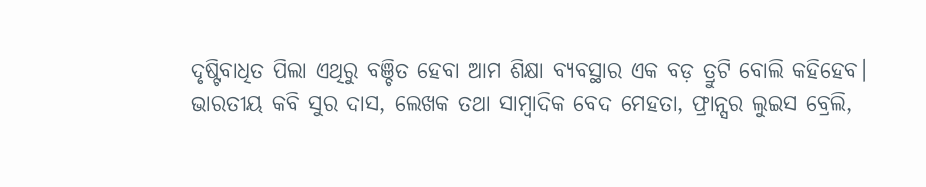ଦୃଷ୍ଟିବାଧିତ ପିଲା ଏଥିରୁ ବଞ୍ଚିତ ହେବା ଆମ ଶିକ୍ଷା ବ୍ୟବସ୍ଥାର ଏକ ବଡ଼ ତ୍ରୁଟି ବୋଲି କହିହେବ।
ଭାରତୀୟ କବି ସୁର ଦାସ, ଲେଖକ ତଥା ସାମ୍ବାଦିକ ବେଦ ମେହତା, ଫ୍ରାନ୍ସର ଲୁଇସ ବ୍ରେଲି,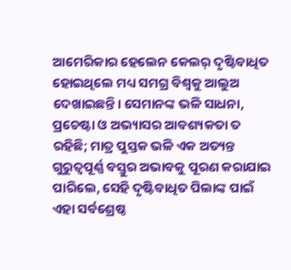ଆମେରିକାର ହେଲେନ କେଲର୍ ଦୃଷ୍ଟିବାଧିତ ହୋଇଥିଲେ ମଧ୍ୟ ସମଗ୍ର ବିଶ୍ୱକୁ ଆଲୁଅ ଦେଖାଇଛନ୍ତି। ସେମାନଙ୍କ ଭଳି ସାଧନା, ପ୍ରଚେଷ୍ଟା ଓ ଅଭ୍ୟାସର ଆବଶ୍ୟକତା ତ ରହିଛି; ମାତ୍ର ପୁସ୍ତକ ଭଳି ଏକ ଅତ୍ୟନ୍ତ ଗୁରୁତ୍ୱପୂର୍ଣ୍ଣ ବସ୍ତୁର ଅଭାବକୁ ପୂରଣ କରାଯାଇ ପାରିଲେ, ସେହି ଦୃଷ୍ଟିବାଧିତ ପିଲାଙ୍କ ପାଇଁ ଏହା ସର୍ବଶ୍ରେଷ୍ଠ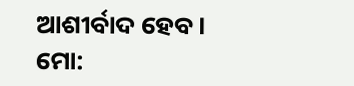ଆଶୀର୍ବାଦ ହେବ।
ମୋ: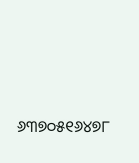୬୩୭୦୫୧୬୪୭୮